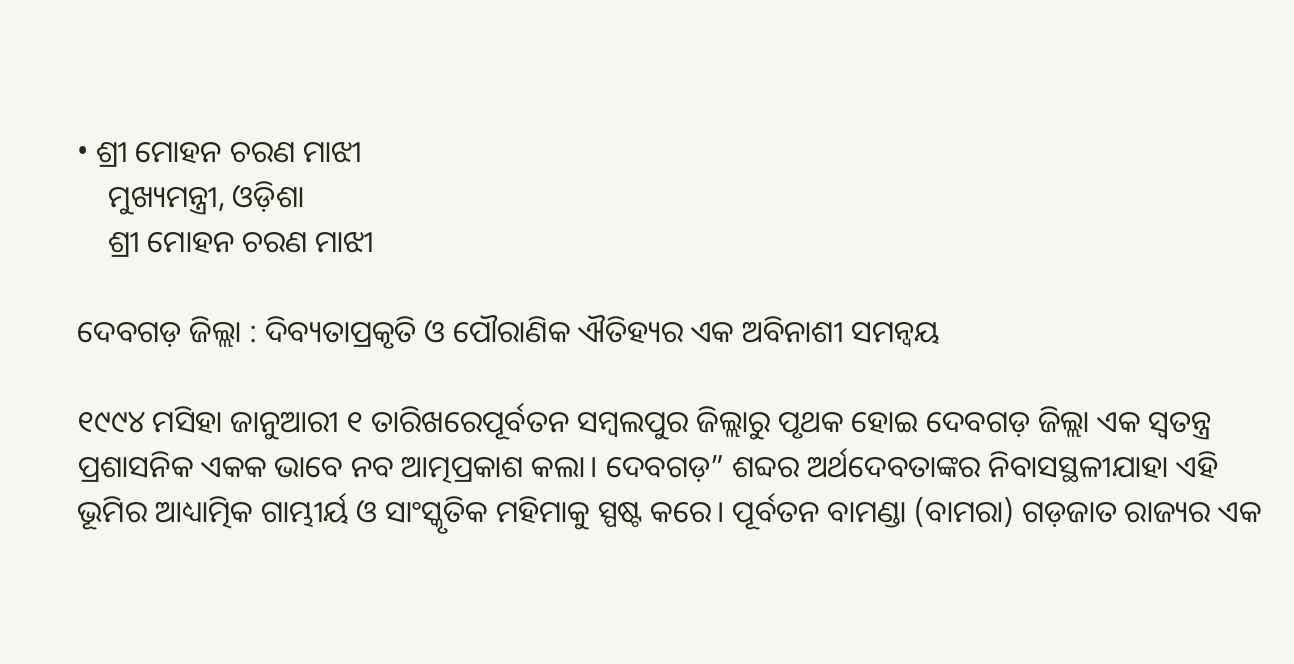• ଶ୍ରୀ ମୋହନ ଚରଣ ମାଝୀ
    ମୁଖ୍ୟମନ୍ତ୍ରୀ, ଓଡ଼ିଶା
    ଶ୍ରୀ ମୋହନ ଚରଣ ମାଝୀ

ଦେବଗଡ଼ ଜିଲ୍ଲା : ଦିବ୍ୟତାପ୍ରକୃତି ଓ ପୌରାଣିକ ଐତିହ୍ୟର ଏକ ଅବିନାଶୀ ସମନ୍ୱୟ

୧୯୯୪ ମସିହା ଜାନୁଆରୀ ୧ ତାରିଖରେପୂର୍ବତନ ସମ୍ବଲପୁର ଜିଲ୍ଲାରୁ ପୃଥକ ହୋଇ ଦେବଗଡ଼ ଜିଲ୍ଲା ଏକ ସ୍ୱତନ୍ତ୍ର ପ୍ରଶାସନିକ ଏକକ ଭାବେ ନବ ଆତ୍ମପ୍ରକାଶ କଲା। ଦେବଗଡ଼” ଶବ୍ଦର ଅର୍ଥଦେବତାଙ୍କର ନିବାସସ୍ଥଳୀଯାହା ଏହି ଭୂମିର ଆଧ୍ୟାତ୍ମିକ ଗାମ୍ଭୀର୍ୟ ଓ ସାଂସ୍କୃତିକ ମହିମାକୁ ସ୍ପଷ୍ଟ କରେ। ପୂର୍ବତନ ବାମଣ୍ଡା (ବାମରା) ଗଡ଼ଜାତ ରାଜ୍ୟର ଏକ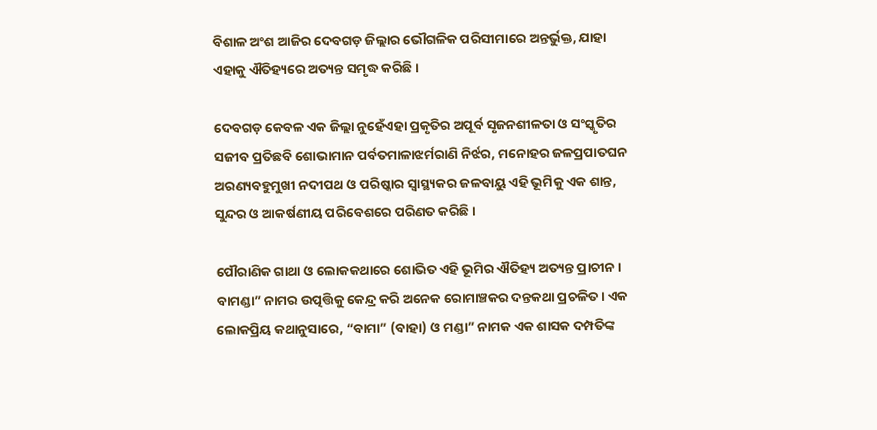ବିଶାଳ ଅଂଶ ଆଜିର ଦେବଗଡ଼ ଜିଲ୍ଲାର ଭୌଗଳିକ ପରିସୀମାରେ ଅନ୍ତର୍ଭୁକ୍ତ, ଯାହା ଏହାକୁ ଐତିହ୍ୟରେ ଅତ୍ୟନ୍ତ ସମୃଦ୍ଧ କରିଛି।

ଦେବଗଡ଼ କେବଳ ଏକ ଜିଲ୍ଲା ନୁହେଁଏହା ପ୍ରକୃତିର ଅପୂର୍ବ ସୃଜନଶୀଳତା ଓ ସଂସ୍କୃତିର ସଜୀବ ପ୍ରତିଛବି ଶୋଭାମାନ ପର୍ବତମାଳାଝର୍ମରାଣି ନିର୍ଝର, ମନୋହର ଜଳପ୍ରପାତଘନ ଅରଣ୍ୟବହୁମୁଖୀ ନଦୀପଥ ଓ ପରିଷ୍କାର ସ୍ୱାସ୍ଥ୍ୟକର ଜଳବାୟୁ ଏହି ଭୂମିକୁ ଏକ ଶାନ୍ତ, ସୁନ୍ଦର ଓ ଆକର୍ଷଣୀୟ ପରିବେଶରେ ପରିଣତ କରିଛି।

ପୌରାଣିକ ଗାଥା ଓ ଲୋକକଥାରେ ଶୋଭିତ ଏହି ଭୂମିର ଐତିହ୍ୟ ଅତ୍ୟନ୍ତ ପ୍ରାଚୀନ। ବାମଣ୍ଡା” ନାମର ଉତ୍ପତ୍ତିକୁ କେନ୍ଦ୍ର କରି ଅନେକ ରୋମାଞ୍ଚକର ଦନ୍ତକଥା ପ୍ରଚଳିତ। ଏକ ଲୋକପ୍ରିୟ କଥାନୁସାରେ, “ବାମା” (ବାହା) ଓ ମଣ୍ଡା” ନାମକ ଏକ ଶାସକ ଦମ୍ପତିଙ୍କ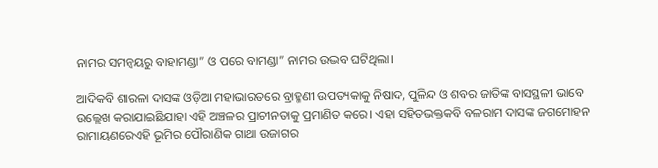ନାମର ସମନ୍ୱୟରୁ ବାହାମଣ୍ଡା” ଓ ପରେ ବାମଣ୍ଡା” ନାମର ଉଦ୍ଭବ ଘଟିଥିଲା।

ଆଦିକବି ଶାରଳା ଦାସଙ୍କ ଓଡ଼ିଆ ମହାଭାରତରେ ବ୍ରାହ୍ମଣୀ ଉପତ୍ୟକାକୁ ନିଷାଦ, ପୁଳିନ୍ଦ ଓ ଶବର ଜାତିଙ୍କ ବାସସ୍ଥଳୀ ଭାବେ ଉଲ୍ଲେଖ କରାଯାଇଛିଯାହା ଏହି ଅଞ୍ଚଳର ପ୍ରାଚୀନତାକୁ ପ୍ରମାଣିତ କରେ। ଏହା ସହିତଭକ୍ତକବି ବଳରାମ ଦାସଙ୍କ ଜଗମୋହନ ରାମାୟଣରେଏହି ଭୂମିର ପୌରାଣିକ ଗାଥା ଉଜାଗର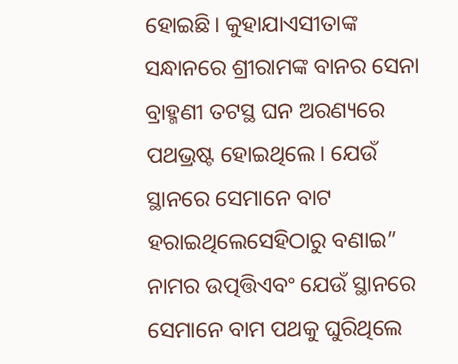ହୋଇଛି। କୁହାଯାଏସୀତାଙ୍କ ସନ୍ଧାନରେ ଶ୍ରୀରାମଙ୍କ ବାନର ସେନା ବ୍ରାହ୍ମଣୀ ତଟସ୍ଥ ଘନ ଅରଣ୍ୟରେ ପଥଭ୍ରଷ୍ଟ ହୋଇଥିଲେ। ଯେଉଁ ସ୍ଥାନରେ ସେମାନେ ବାଟ ହରାଇଥିଲେସେହିଠାରୁ ବଣାଇ” ନାମର ଉତ୍ପତ୍ତିଏବଂ ଯେଉଁ ସ୍ଥାନରେ ସେମାନେ ବାମ ପଥକୁ ଘୁରିଥିଲେ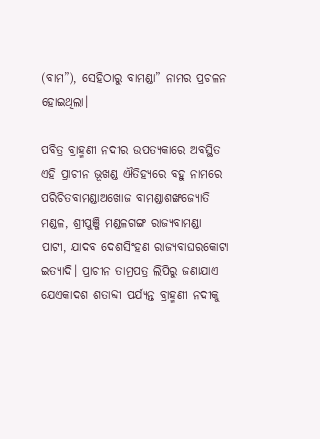(ବାମ”), ସେହିଠାରୁ ବାମଣ୍ଡା” ନାମର ପ୍ରଚଳନ ହୋଇଥିଲା।

ପବିତ୍ର ବ୍ରାହ୍ମଣୀ ନଦୀର ଉପତ୍ୟକାରେ ଅବସ୍ଥିତ ଏହି ପ୍ରାଚୀନ ଭୂଖଣ୍ଡ ଐତିହ୍ୟରେ ବହୁ ନାମରେ ପରିଚିତବାମଣ୍ଡାଅଖୋଜ ବାମଣ୍ଡାଶଙ୍ଖଜ୍ୟୋତି ମଣ୍ଡଳ, ଶ୍ରୀପୁଞ୍ଜି ମଣ୍ଡଳଗଙ୍ଗ ରାଜ୍ୟବାମଣ୍ଡା ପାଟୀ, ଯାଦବ ଦେଶସିଂହଣ ରାଜ୍ୟବାଘରକୋଟା ଇତ୍ୟାଦି। ପ୍ରାଚୀନ ତାମ୍ରପତ୍ର ଲିପିରୁ ଜଣାଯାଏ ଯେଏକାଦଶ ଶତାବ୍ଦୀ ପର୍ଯ୍ୟନ୍ତ ବ୍ରାହ୍ମଣୀ ନଦୀକୁ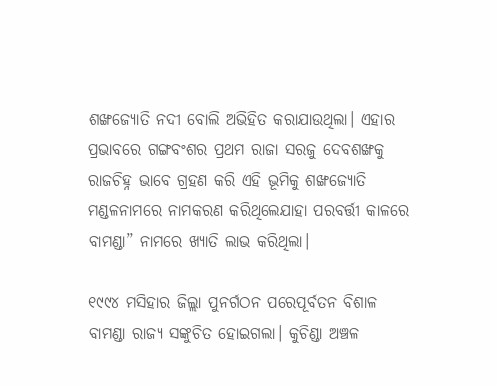ଶଙ୍ଖଜ୍ୟୋତି ନଦୀ ବୋଲି ଅଭିହିତ କରାଯାଉଥିଲା। ଏହାର ପ୍ରଭାବରେ ଗଙ୍ଗବଂଶର ପ୍ରଥମ ରାଜା ସରଜୁ ଦେବଶଙ୍ଖକୁ ରାଜଚିହ୍ନ ଭାବେ ଗ୍ରହଣ କରି ଏହି ଭୂମିକୁ ଶଙ୍ଖଜ୍ୟୋତି ମଣ୍ଡଳନାମରେ ନାମକରଣ କରିଥିଲେଯାହା ପରବର୍ତ୍ତୀ କାଳରେ ବାମଣ୍ଡା” ନାମରେ ଖ୍ୟାତି ଲାଭ କରିଥିଲା।

୧୯୯୪ ମସିହାର ଜିଲ୍ଲା ପୁନର୍ଗଠନ ପରେପୂର୍ବତନ ବିଶାଳ ବାମଣ୍ଡା ରାଜ୍ୟ ସଙ୍କୁଚିତ ହୋଇଗଲା। କୁଚିଣ୍ଡା ଅଞ୍ଚଳ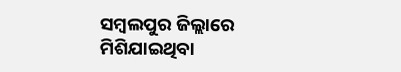ସମ୍ବଲପୁର ଜିଲ୍ଲାରେ ମିଶିଯାଇଥିବା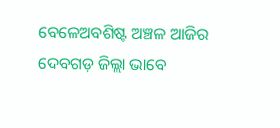ବେଳେଅବଶିଷ୍ଟ ଅଞ୍ଚଳ ଆଜିର ଦେବଗଡ଼ ଜିଲ୍ଲା ଭାବେ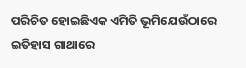ପରିଚିତ ହୋଇଛିଏକ ଏମିତି ଭୂମିଯେଉଁଠାରେ ଇତିହାସ ଗାଥାରେ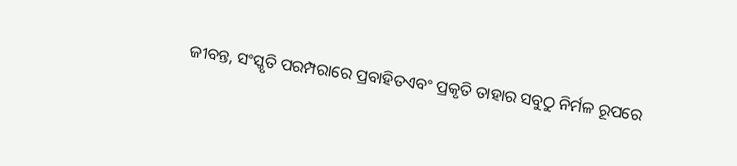ଜୀବନ୍ତ, ସଂସ୍କୃତି ପରମ୍ପରାରେ ପ୍ରବାହିତଏବଂ ପ୍ରକୃତି ତାହାର ସବୁଠୁ ନିର୍ମଳ ରୂପରେ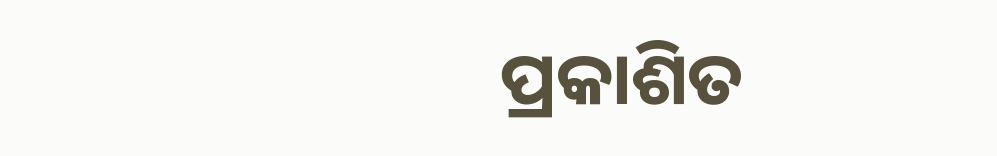ପ୍ରକାଶିତ